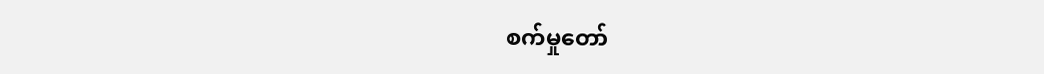စက်မှုတော်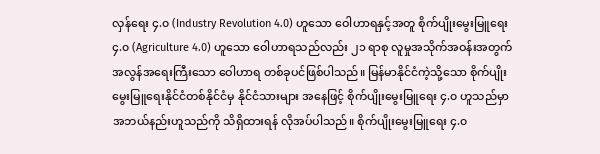လှန်ရေး ၄.၀ (Industry Revolution 4.0) ဟူသော ဝေါဟာရနှင့်အတူ စိုက်ပျိုးမွေးမြူရေး ၄.၀ (Agriculture 4.0) ဟူသော ဝေါဟာရသည်လည်း ၂၁ ရာစု လူမှုအသိုက်အဝန်းအတွက် အလွန်အရေးကြီးသော ဝေါဟာရ တစ်ခုပင်ဖြစ်ပါသည်။ မြန်မာနိုင်ငံကဲ့သို့သော စိုက်ပျိုးမွေးမြူရေးနိုင်ငံတစ်နိုင်ငံမှ နိုင်ငံသားများ အနေဖြင့် စိုက်ပျိုးမွေးမြူရေး ၄.၀ ဟူသည်မှာ အဘယ်နည်းဟူသည်ကို သိရှိထားရန် လိုအပ်ပါသည်။ စိုက်ပျိုးမွေးမြူရေး ၄.၀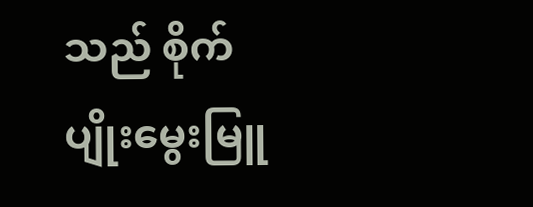သည် စိုက်ပျိုးမွေးမြူ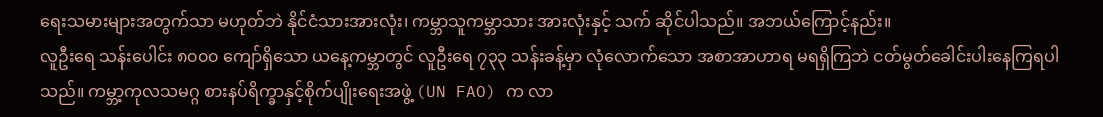ရေးသမားများအတွက်သာ မဟုတ်ဘဲ နိုင်ငံသားအားလုံး၊ ကမ္ဘာသူကမ္ဘာသား အားလုံးနှင့် သက် ဆိုင်ပါသည်။ အဘယ်ကြောင့်နည်း။
လူဦးရေ သန်းပေါင်း ၈၀၀၀ ကျော်ရှိသော ယနေ့ကမ္ဘာတွင် လူဦးရေ ၇၃၃ သန်းခန့်မှာ လုံလောက်သော အစာအာဟာရ မရရှိကြဘဲ ငတ်မွတ်ခေါင်းပါးနေကြရပါသည်။ ကမ္ဘာ့ကုလသမဂ္ဂ စားနပ်ရိက္ခာနှင့်စိုက်ပျိုးရေးအဖွဲ့ (UN FAO) က လာ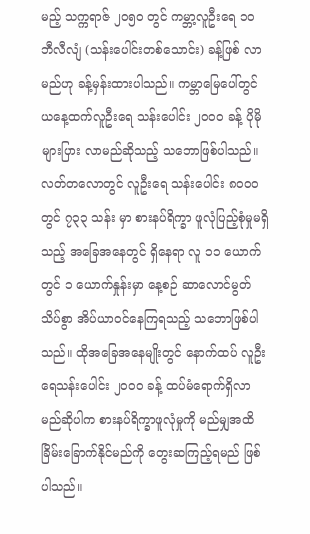မည့် သက္ကရာဇ် ၂၀၅၀ တွင် ကမ္ဘာ့လူဦးရေ ၁၀ ဘီလီလျံ (သန်းပေါင်းတစ်သောင်း) ခန့်ဖြစ် လာမည်ဟု ခန့်မှန်းထားပါသည်။ ကမ္ဘာမြေပေါ်တွင် ယနေ့ထက်လူဦးရေ သန်းပေါင်း ၂၀၀၀ ခန့် ပိုမိုများပြား လာမည်ဆိုသည့် သဘောဖြစ်ပါသည်။ လတ်တလောတွင် လူဦးရေ သန်းပေါင်း ၈၀၀၀ တွင် ၇၃၃ သန်း မှာ စားနပ်ရိက္ခာ ဖူလုံပြည့်စုံမှုမရှိသည့် အခြေအနေတွင် ရှိနေရာ လူ ၁၁ ယောက်တွင် ၁ ယောက်နှုန်းမှာ နေ့စဉ် ဆာလောင်မွတ်သိပ်စွာ အိပ်ယာဝင်နေကြရသည့် သဘောဖြစ်ပါသည်။ ထိုအခြေအနေမျိုးတွင် နောက်ထပ် လူဦးရေသန်းပေါင်း ၂၀၀၀ ခန့် ထပ်မံရောက်ရှိလာမည်ဆိုပါက စားနပ်ရိက္ခာဖူလုံမှုကို မည်မျှအထိ ခြိမ်းခြောက်နိုင်မည်ကို တွေးဆကြည့်ရမည် ဖြစ်ပါသည်။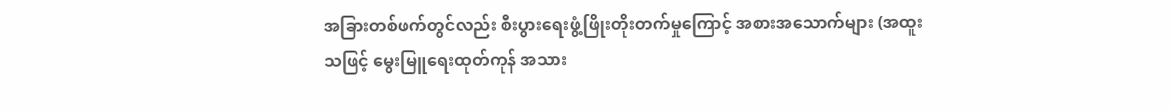အခြားတစ်ဖက်တွင်လည်း စီးပွားရေးဖွံ့ဖြိုးတိုးတက်မှုကြောင့် အစားအသောက်များ (အထူးသဖြင့် မွေးမြူရေးထုတ်ကုန် အသား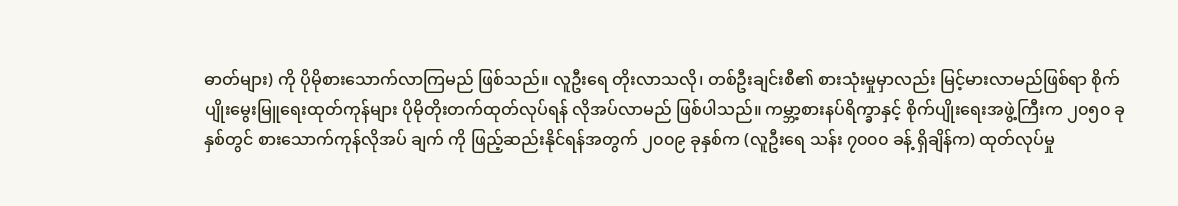ဓာတ်များ) ကို ပိုမိုစားသောက်လာကြမည် ဖြစ်သည်။ လူဦးရေ တိုးလာသလို၊ တစ်ဦးချင်းစီ၏ စားသုံးမှုမှာလည်း မြင့်မားလာမည်ဖြစ်ရာ စိုက်ပျိုးမွေးမြူရေးထုတ်ကုန်များ ပိုမိုတိုးတက်ထုတ်လုပ်ရန် လိုအပ်လာမည် ဖြစ်ပါသည်။ ကမ္ဘာ့စားနပ်ရိက္ခာနှင့် စိုက်ပျိုးရေးအဖွဲ့ကြီးက ၂၀၅၀ ခုနှစ်တွင် စားသောက်ကုန်လိုအပ် ချက် ကို ဖြည့်ဆည်းနိုင်ရန်အတွက် ၂၀၀၉ ခုနှစ်က (လူဦးရေ သန်း ၇၀၀၀ ခန့် ရှိချိန်က) ထုတ်လုပ်မှု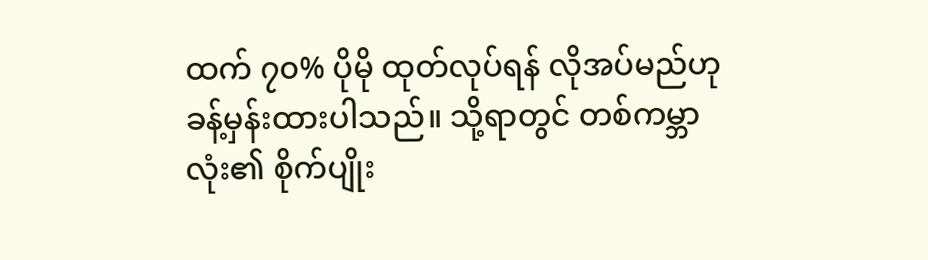ထက် ၇၀% ပိုမို ထုတ်လုပ်ရန် လိုအပ်မည်ဟု ခန့်မှန်းထားပါသည်။ သို့ရာတွင် တစ်ကမ္ဘာလုံး၏ စိုက်ပျိုး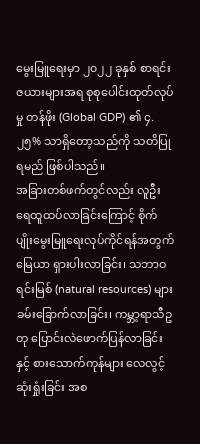မွေးမြူရေးမှာ ၂၀၂၂ ခုနှစ် စာရင်းဇယားများအရ စုစုပေါင်းထုတ်လုပ်မှု တန်ဖိုး (Global GDP) ၏ ၄.၂၅% သာရှိတော့သည်ကို သတိပြုရမည် ဖြစ်ပါသည်။
အခြားတစ်ဖက်တွင်လည်း လူဦးရေထူထပ်လာခြင်းကြောင့် စိုက်ပျိုးမွေးမြူရေးလုပ်ကိုင်ရန်အတွက် မြေယာ ရှားပါးလာခြင်း၊ သဘာဝရင်းမြစ် (natural resources) များ ခမ်းခြောက်လာခြင်း၊ ကမ္ဘာ့ရာသီဥတု ပြောင်းလဲဖောက်ပြန်လာခြင်းနှင့် စားသောက်ကုန်များ လေလွင့်ဆုံးရှုံးခြင်း အစ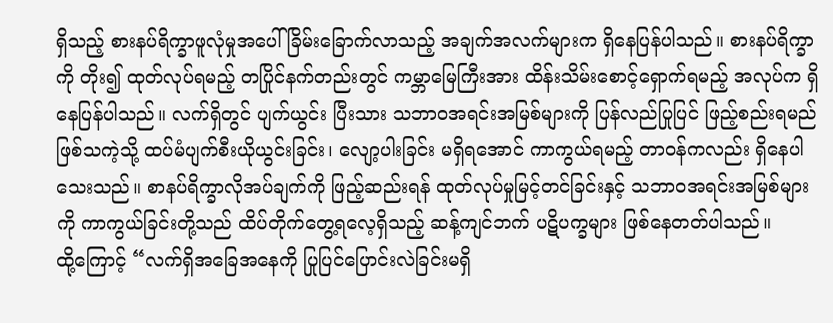ရှိသည့် စားနပ်ရိက္ခာဖူလုံမှုအပေါ် ခြိမ်းခြောက်လာသည့် အချက်အလက်များက ရှိနေပြန်ပါသည်။ စားနပ်ရိက္ခာကို တိုး၍ ထုတ်လုပ်ရမည့် တပြိုင်နက်တည်းတွင် ကမ္ဘာမြေကြီးအား ထိန်းသိမ်းစောင့်ရှောက်ရမည့် အလုပ်က ရှိနေပြန်ပါသည်။ လက်ရှိတွင် ပျက်ယွင်း ပြီးသား သဘာဝအရင်းအမြစ်များကို ပြန်လည်ပြုပြင် ဖြည့်စည်းရမည် ဖြစ်သကဲ့သို့ ထပ်မံပျက်စီးယိုယွင်းခြင်း၊ လျော့ပါးခြင်း မရှိရအောင် ကာကွယ်ရမည့် တာဝန်ကလည်း ရှိနေပါသေးသည်။ စာနပ်ရိက္ခာလိုအပ်ချက်ကို ဖြည့်ဆည်းရန် ထုတ်လုပ်မှုမြင့်တင်ခြင်းနှင့် သဘာဝအရင်းအမြစ်များကို ကာကွယ်ခြင်းတို့သည် ထိပ်တိုက်တွေ့ရလေ့ရှိသည့် ဆန့်ကျင်ဘက် ပဋိပက္ခများ ဖြစ်နေတတ်ပါသည်။
ထို့ကြောင့် “လက်ရှိအခြေအနေကို ပြုပြင်ပြောင်းလဲခြင်းမရှိ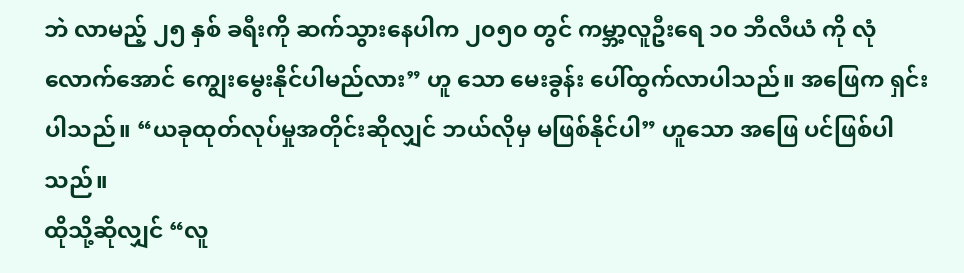ဘဲ လာမည့် ၂၅ နှစ် ခရီးကို ဆက်သွားနေပါက ၂၀၅၀ တွင် ကမ္ဘာ့လူဦးရေ ၁၀ ဘီလီယံ ကို လုံလောက်အောင် ကျွေးမွေးနိုင်ပါမည်လား” ဟူ သော မေးခွန်း ပေါ်ထွက်လာပါသည်။ အဖြေက ရှင်းပါသည်။ “ယခုထုတ်လုပ်မှုအတိုင်းဆိုလျှင် ဘယ်လိုမှ မဖြစ်နိုင်ပါ” ဟူသော အဖြေ ပင်ဖြစ်ပါသည်။
ထိုသို့ဆိုလျှင် “လူ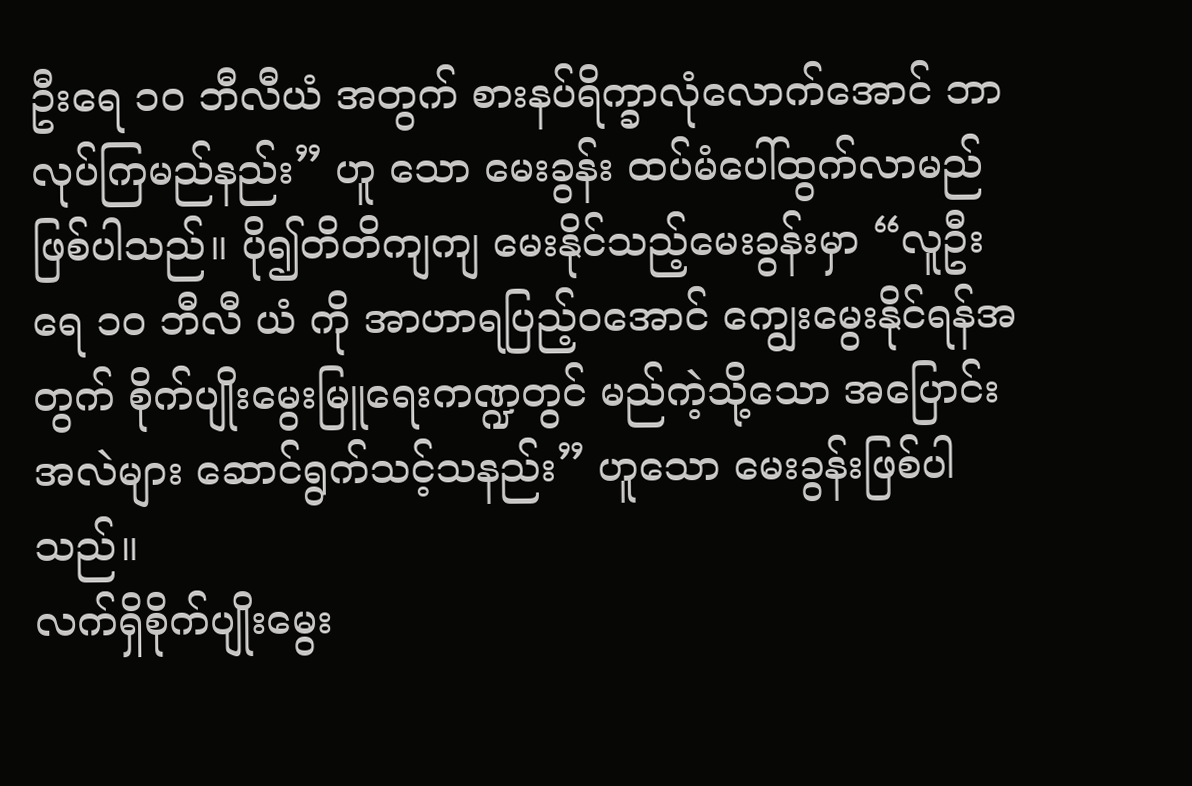ဦးရေ ၁၀ ဘီလီယံ အတွက် စားနပ်ရိက္ခာလုံလောက်အောင် ဘာလုပ်ကြမည်နည်း” ဟူ သော မေးခွန်း ထပ်မံပေါ်ထွက်လာမည်ဖြစ်ပါသည်။ ပို၍တိတိကျကျ မေးနိုင်သည့်မေးခွန်းမှာ “လူဦးရေ ၁၀ ဘီလီ ယံ ကို အာဟာရပြည့်ဝအောင် ကျွေးမွေးနိုင်ရန်အတွက် စိုက်ပျိုးမွေးမြူရေးကဏ္ဍတွင် မည်ကဲ့သို့သော အပြောင်းအလဲများ ဆောင်ရွက်သင့်သနည်း” ဟူသော မေးခွန်းဖြစ်ပါသည်။
လက်ရှိစိုက်ပျိုးမွေး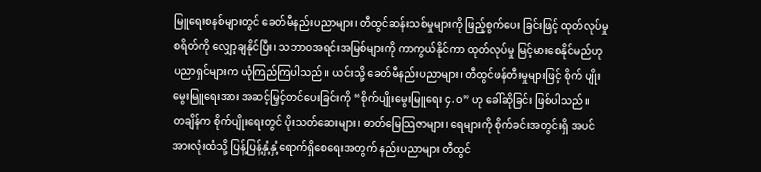မြူရေးစနစ်များတွင် ခေတ်မီနည်းပညာများ၊ တီထွင်ဆန်းသစ်မှုများကို ဖြည့်စွက်ပေး ခြင်းဖြင့် ထုတ်လုပ်မှုစရိတ်ကို လျှော့ချနိုင်ပြီး၊ သဘာဝအရင်းအမြစ်များကို ကာကွယ်နိုင်ကာ ထုတ်လုပ်မှု မြင့်မားစေနိုင်မည်ဟု ပညာရှင်များက ယုံကြည်ကြပါသည်။ ယင်းသို့ ခေတ်မီနည်းပညာများ၊ တီထွင်ဖန်တီးမှုများဖြင့် စိုက် ပျိုးမွေးမြူရေးအား အဆင့်မြှင့်တင်ပေးခြင်းကို “စိုက်ပျိုးမွေးမြူရေး ၄.ဝ” ဟု ခေါ်ဆိုခြင်း ဖြစ်ပါသည်။
တချိန်က စိုက်ပျိုးရေးတွင် ပိုးသတ်ဆေးများ၊ ဓာတ်မြေသြဇာများ၊ ရေများကို စိုက်ခင်းအတွင်းရှိ အပင်အားလုံးထံသို့ ပြန့်ပြန့်နှံ့နှံ့ရောက်ရှိစေရေးအတွက် နည်းပညာများ တီထွင်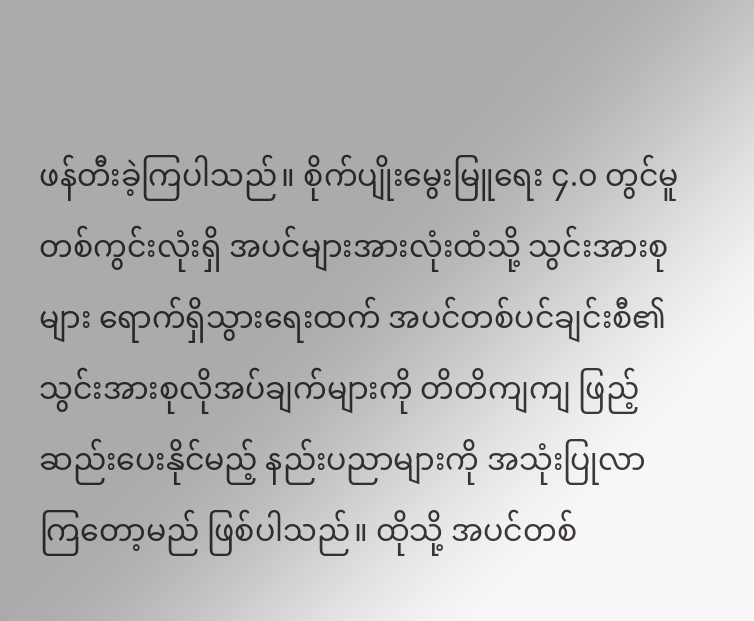ဖန်တီးခဲ့ကြပါသည်။ စိုက်ပျိုးမွေးမြူရေး ၄.၀ တွင်မူ တစ်ကွင်းလုံးရှိ အပင်များအားလုံးထံသို့ သွင်းအားစုများ ရောက်ရှိသွားရေးထက် အပင်တစ်ပင်ချင်းစီ၏ သွင်းအားစုလိုအပ်ချက်များကို တိတိကျကျ ဖြည့်ဆည်းပေးနိုင်မည့် နည်းပညာများကို အသုံးပြုလာကြတော့မည် ဖြစ်ပါသည်။ ထိုသို့ အပင်တစ်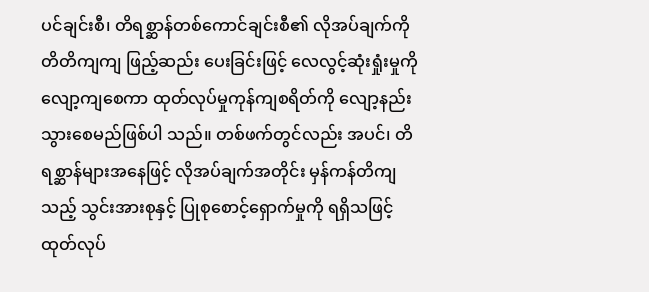ပင်ချင်းစီ၊ တိရစ္ဆာန်တစ်ကောင်ချင်းစီ၏ လိုအပ်ချက်ကို တိတိကျကျ ဖြည့်ဆည်း ပေးခြင်းဖြင့် လေလွင့်ဆုံးရှုံးမှုကို လျော့ကျစေကာ ထုတ်လုပ်မှုကုန်ကျစရိတ်ကို လျော့နည်းသွားစေမည်ဖြစ်ပါ သည်။ တစ်ဖက်တွင်လည်း အပင်၊ တိရစ္ဆာန်များအနေဖြင့် လိုအပ်ချက်အတိုင်း မှန်ကန်တိကျသည့် သွင်းအားစုနှင့် ပြုစုစောင့်ရှောက်မှုကို ရရှိသဖြင့် ထုတ်လုပ်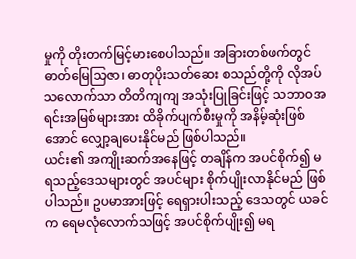မှုကို တိုးတက်မြင့်မားစေပါသည်။ အခြားတစ်ဖက်တွင် ဓာတ်မြေသြဇာ၊ ဓာတုပိုးသတ်ဆေး စသည်တို့ကို လိုအပ်သလောက်သာ တိတိကျကျ အသုံးပြုခြင်းဖြင့် သဘာဝအရင်းအမြစ်များအား ထိခိုက်ပျက်စီးမှုကို အနိမ့်ဆုံးဖြစ်အောင် လျှော့ချပေးနိုင်မည် ဖြစ်ပါသည်။
ယင်း၏ အကျိုးဆက်အနေဖြင့် တချိန်က အပင်စိုက်၍ မရသည့်ဒေသများတွင် အပင်များ စိုက်ပျိုးလာနိုင်မည် ဖြစ်ပါသည်။ ဥပမာအားဖြင့် ရေရှားပါးသည့် ဒေသတွင် ယခင်က ရေမလုံလောက်သဖြင့် အပင်စိုက်ပျိုး၍ မရ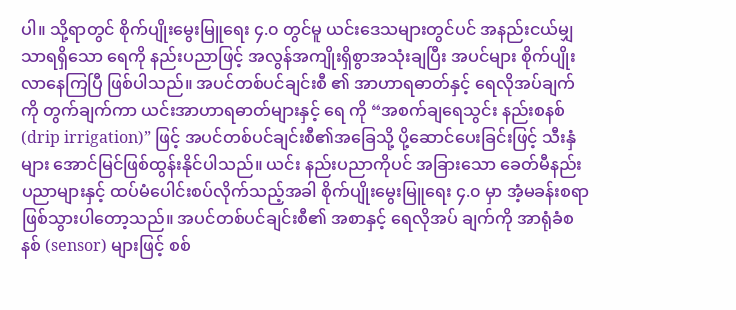ပါ။ သို့ရာတွင် စိုက်ပျိုးမွေးမြူရေး ၄.၀ တွင်မူ ယင်းဒေသများတွင်ပင် အနည်းငယ်မျှသာရရှိသော ရေကို နည်းပညာဖြင့် အလွန်အကျိုးရှိစွာအသုံးချပြီး အပင်များ စိုက်ပျိုးလာနေကြပြီ ဖြစ်ပါသည်။ အပင်တစ်ပင်ချင်းစီ ၏ အာဟာရဓာတ်နှင့် ရေလိုအပ်ချက်ကို တွက်ချက်ကာ ယင်းအာဟာရဓာတ်များနှင့် ရေ ကို “အစက်ချရေသွင်း နည်းစနစ် (drip irrigation)” ဖြင့် အပင်တစ်ပင်ချင်းစီ၏အခြေသို့ ပို့ဆောင်ပေးခြင်းဖြင့် သီးနှံများ အောင်မြင်ဖြစ်ထွန်းနိုင်ပါသည်။ ယင်း နည်းပညာကိုပင် အခြားသော ခေတ်မီနည်းပညာများနှင့် ထပ်မံပေါင်းစပ်လိုက်သည့်အခါ စိုက်ပျိုးမွေးမြူရေး ၄.၀ မှာ အံ့မခန်းစရာ ဖြစ်သွားပါတော့သည်။ အပင်တစ်ပင်ချင်းစီ၏ အစာနှင့် ရေလိုအပ် ချက်ကို အာရုံခံစနစ် (sensor) များဖြင့် စစ်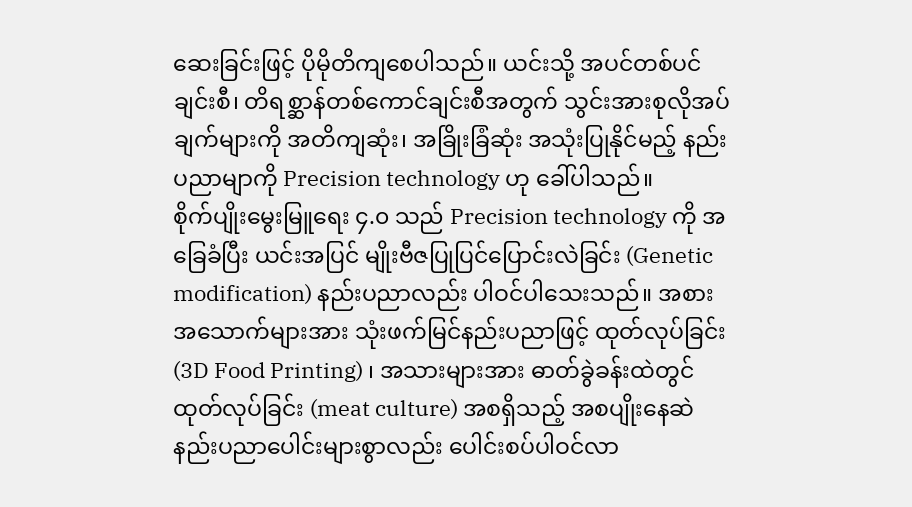ဆေးခြင်းဖြင့် ပိုမိုတိကျစေပါသည်။ ယင်းသို့ အပင်တစ်ပင်ချင်းစီ၊ တိရစ္ဆာန်တစ်ကောင်ချင်းစီအတွက် သွင်းအားစုလိုအပ်ချက်များကို အတိကျဆုံး၊ အခြိုးခြံဆုံး အသုံးပြုနိုင်မည့် နည်းပညာမျာကို Precision technology ဟု ခေါ်ပါသည်။
စိုက်ပျိုးမွေးမြူရေး ၄.၀ သည် Precision technology ကို အခြေခံပြီး ယင်းအပြင် မျိုးဗီဇပြုပြင်ပြောင်းလဲခြင်း (Genetic modification) နည်းပညာလည်း ပါဝင်ပါသေးသည်။ အစားအသောက်များအား သုံးဖက်မြင်နည်းပညာဖြင့် ထုတ်လုပ်ခြင်း (3D Food Printing) ၊ အသားများအား ဓာတ်ခွဲခန်းထဲတွင် ထုတ်လုပ်ခြင်း (meat culture) အစရှိသည့် အစပျိုးနေဆဲ နည်းပညာပေါင်းများစွာလည်း ပေါင်းစပ်ပါဝင်လာ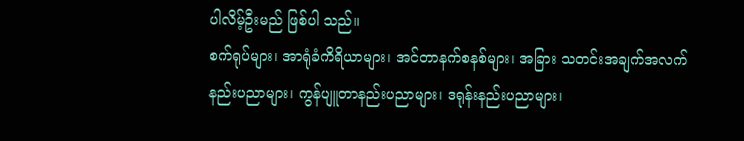ပါလိမ့်ဦးမည် ဖြစ်ပါ သည်။
စက်ရုပ်များ၊ အာရုံခံကိရိယာများ၊ အင်တာနက်စနစ်များ၊ အခြား သတင်းအချက်အလက် နည်းပညာများ၊ ကွန်ပျူတာနည်းပညာများ၊ ဒရုန်းနည်းပညာများ၊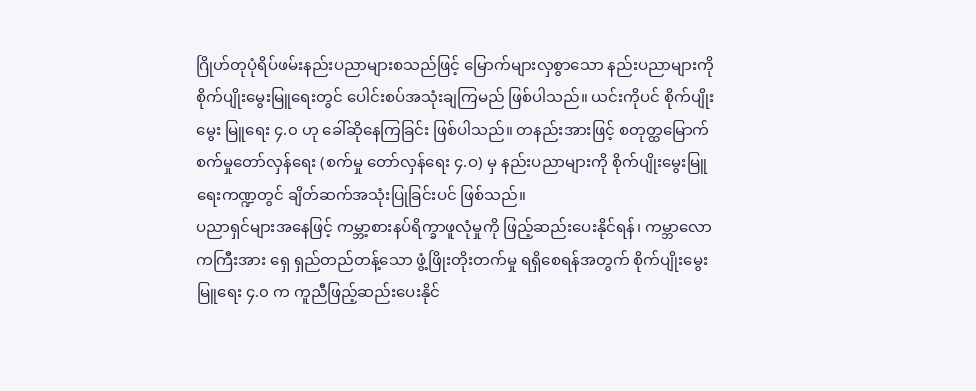ဂြိုဟ်တုပုံရိပ်ဖမ်းနည်းပညာများစသည်ဖြင့် မြောက်များလှစွာသော နည်းပညာများကို စိုက်ပျိုးမွေးမြူရေးတွင် ပေါင်းစပ်အသုံးချကြမည် ဖြစ်ပါသည်။ ယင်းကိုပင် စိုက်ပျိုးမွေး မြူရေး ၄.၀ ဟု ခေါ်ဆိုနေကြခြင်း ဖြစ်ပါသည်။ တနည်းအားဖြင့် စတုတ္ထမြောက် စက်မှုတော်လှန်ရေး (စက်မှု တော်လှန်ရေး ၄.ဝ) မှ နည်းပညာများကို စိုက်ပျိုးမွေးမြူရေးကဏ္ဍတွင် ချိတ်ဆက်အသုံးပြုခြင်းပင် ဖြစ်သည်။
ပညာရှင်များအနေဖြင့် ကမ္ဘာ့စားနပ်ရိက္ခာဖူလုံမှုကို ဖြည့်ဆည်းပေးနိုင်ရန်၊ ကမ္ဘာလောကကြီးအား ရှေ ရှည်တည်တန့်သော ဖွံ့ဖြိုးတိုးတက်မှု ရရှိစေရန်အတွက် စိုက်ပျိုးမွေးမြူရေး ၄.၀ က ကူညီဖြည့်ဆည်းပေးနိုင်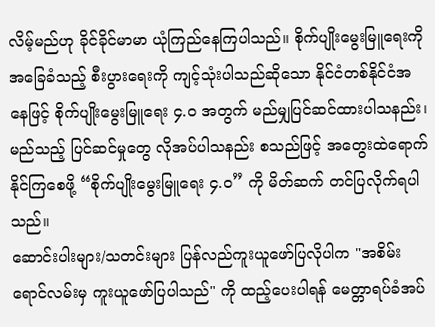လိမ့်မည်ဟု ခိုင်ခိုင်မာမာ ယုံကြည်နေကြပါသည်။ စိုက်ပျိုးမွေးမြူရေးကို အခြေခံသည့် စီးပွားရေးကို ကျင့်သုံးပါသည်ဆိုသော နိုင်ငံတစ်နိုင်ငံအနေဖြင့် စိုက်ပျိုးမွေးမြူရေး ၄.၀ အတွက် မည်မျှပြင်ဆင်ထားပါသနည်း၊ မည်သည့် ပြင်ဆင်မှုတွေ လိုအပ်ပါသနည်း စသည်ဖြင့် အတွေးထဲရောက်နိုင်ကြစေဖို့ “စိုက်ပျိုးမွေးမြူရေး ၄.ဝ” ကို မိတ်ဆက် တင်ပြလိုက်ရပါသည်။
ဆောင်းပါးများ/သတင်းများ ပြန်လည်ကူးယူဖော်ပြလိုပါက "အစိမ်းရောင်လမ်းမှ ကူးယူဖော်ပြပါသည်" ကို ထည့်ပေးပါရန် မေတ္တာရပ်ခံအပ်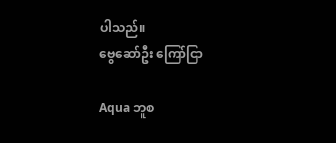ပါသည်။
ဗွေဆော်ဦး ကြော်ငြာ

Aqua ဘူစ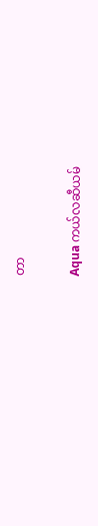တာ

Aqua ကယ်လဆီယမ်